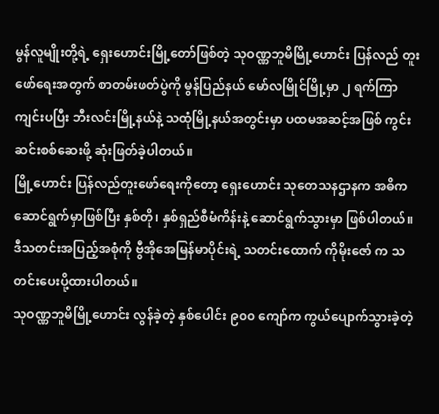မွန်လူမျိုးတို့ရဲ့ ရှေးဟောင်းမြို့တော်ဖြစ်တဲ့ သုဝဏ္ဏဘူမိမြို့ဟောင်း ပြန်လည် တူးဖော်ရေးအတွက် စာတမ်းဖတ်ပွဲကို မွန်ပြည်နယ် မော်လမြိုင်မြို့မှာ ၂ ရက်ကြာ ကျင်းပပြီး ဘီးလင်းမြို့နယ်နဲ့ သထုံမြို့နယ်အတွင်းမှာ ပထမအဆင့်အဖြစ် ကွင်းဆင်းစစ်ဆေးဖို့ ဆုံးဖြတ်ခဲ့ပါတယ်။
မြို့ဟောင်း ပြန်လည်တူးဖော်ရေးကိုတော့ ရှေးဟောင်း သုတေသနဌာနက အဓိက ဆောင်ရွက်မှာဖြစ်ပြီး နှစ်တို၊ နှစ်ရှည်စီမံကိန်းနဲ့ ဆောင်ရွက်သွားမှာ ဖြစ်ပါတယ်။ ဒီသတင်းအပြည့်အစုံကို ဗွီအိုအေမြန်မာပိုင်းရဲ့ သတင်းထောက် ကိုမိုးဇော် က သတင်းပေးပို့ထားပါတယ်။
သုဝဏ္ဏဘူမိမြို့ဟောင်း လွန်ခဲ့တဲ့ နှစ်ပေါင်း ၉၀၀ ကျော်က ကွယ်ပျောက်သွားခဲ့တဲ့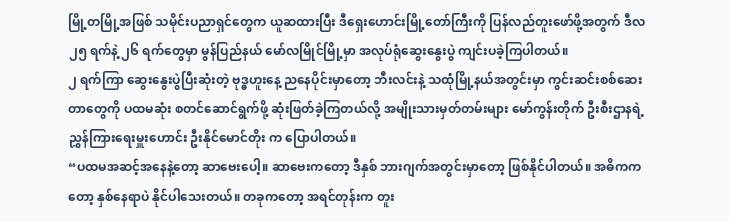မြို့တမြို့အဖြစ် သမိုင်းပညာရှင်တွေက ယူဆထားပြီး ဒီရှေးဟောင်းမြို့တော်ကြီးကို ပြန်လည်တူးဖော်ဖို့အတွက် ဒီလ ၂၅ ရက်နဲ့ ၂၆ ရက်တွေမှာ မွန်ပြည်နယ် မော်လမြိုင်မြို့မှာ အလုပ်ရုံဆွေးနွေးပွဲ ကျင်းပခဲ့ကြပါတယ်။
၂ ရက်ကြာ ဆွေးနွေးပွဲပြီးဆုံးတဲ့ ဗုဒ္ဓဟူးနေ့ ညနေပိုင်းမှာတော့ ဘီးလင်းနဲ့ သထုံမြို့နယ်အတွင်းမှာ ကွင်းဆင်းစစ်ဆေးတာတွေကို ပထမဆုံး စတင်ဆောင်ရွက်ဖို့ ဆုံးဖြတ်ခဲ့ကြတယ်လို့ အမျိုးသားမှတ်တမ်းများ မော်ကွန်းတိုက် ဦးစီးဌာနရဲ့ ညွှန်ကြားရေးမှူးဟောင်း ဦးနိုင်မောင်တိုး က ပြောပါတယ်။
“ပထမအဆင့်အနေနဲ့တော့ ဆာဗေးပေါ့။ ဆာဗေးကတော့ ဒီနှစ် ဘားဂျက်အတွင်းမှာတော့ ဖြစ်နိုင်ပါတယ်။ အဓိကကတော့ နှစ်နေရာပဲ နိုင်ပါသေးတယ်။ တခုကတော့ အရင်တုန်းက တူး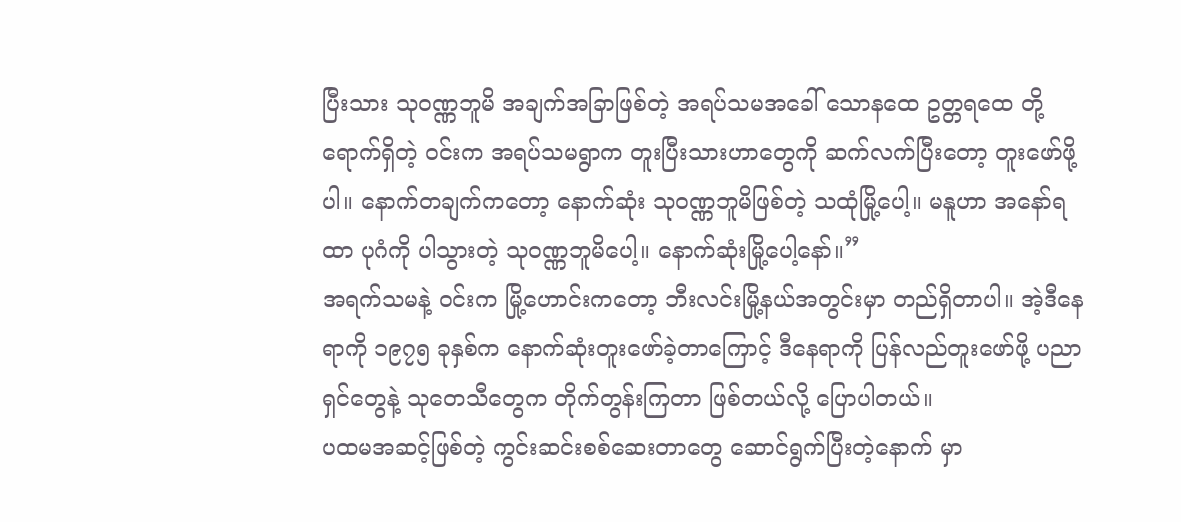ပြီးသား သုဝဏ္ဏဘူမိ အချက်အခြာဖြစ်တဲ့ အရပ်သမအခေါ် သောနထေ ဥတ္တရထေ တို့ ရောက်ရှိတဲ့ ဝင်းက အရပ်သမရွာက တူးပြီးသားဟာတွေကို ဆက်လက်ပြီးတော့ တူးဖော်ဖို့ပါ။ နောက်တချက်ကတော့ နောက်ဆုံး သုဝဏ္ဏဘူမိဖြစ်တဲ့ သထုံမြို့ပေါ့။ မနူဟာ အနော်ရထာ ပုဂံကို ပါသွားတဲ့ သုဝဏ္ဏဘူမိပေါ့။ နောက်ဆုံးမြို့ပေါ့နော်။”
အရက်သမနဲ့ ဝင်းက မြို့ဟောင်းကတော့ ဘီးလင်းမြို့နယ်အတွင်းမှာ တည်ရှိတာပါ။ အဲ့ဒီနေရာကို ၁၉၇၅ ခုနှစ်က နောက်ဆုံးတူးဖော်ခဲ့တာကြောင့် ဒီနေရာကို ပြန်လည်တူးဖော်ဖို့ ပညာရှင်တွေနဲ့ သုတေသီတွေက တိုက်တွန်းကြတာ ဖြစ်တယ်လို့ ပြောပါတယ်။
ပထမအဆင့်ဖြစ်တဲ့ ကွင်းဆင်းစစ်ဆေးတာတွေ ဆောင်ရွက်ပြီးတဲ့နောက် မှာ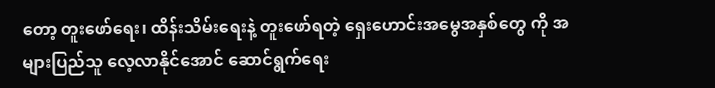တော့ တူးဖော်ရေး၊ ထိန်းသိမ်းရေးနဲ့ တူးဖော်ရတဲ့ ရှေးဟောင်းအမွေအနှစ်တွေ ကို အများပြည်သူ လေ့လာနိုင်အောင် ဆောင်ရွက်ရေး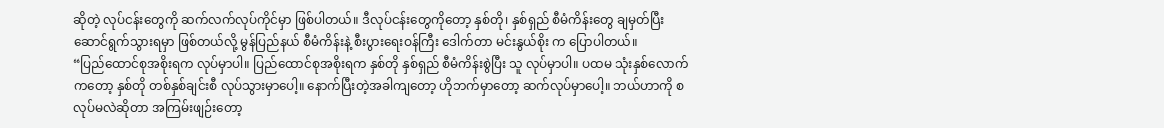ဆိုတဲ့ လုပ်ငန်းတွေကို ဆက်လက်လုပ်ကိုင်မှာ ဖြစ်ပါတယ်။ ဒီလုပ်ငန်းတွေကိုတော့ နှစ်တို၊ နှစ်ရှည် စီမံကိန်းတွေ ချမှတ်ပြီး ဆောင်ရွက်သွားရမှာ ဖြစ်တယ်လို့ မွန်ပြည်နယ် စီမံကိန်းနဲ့ စီးပွားရေးဝန်ကြီး ဒေါက်တာ မင်းနွယ်စိုး က ပြောပါတယ်။
“ပြည်ထောင်စုအစိုးရက လုပ်မှာပါ။ ပြည်ထောင်စုအစိုးရက နှစ်တို နှစ်ရှည် စီမံကိန်းစွဲပြီး သူ လုပ်မှာပါ။ ပထမ သုံးနှစ်လောက်ကတော့ နှစ်တို တစ်နှစ်ချင်းစီ လုပ်သွားမှာပေါ့။ နောက်ပြီးတဲ့အခါကျတော့ ဟိုဘက်မှာတော့ ဆက်လုပ်မှာပေါ့။ ဘယ်ဟာကို စ လုပ်မလဲဆိုတာ အကြမ်းဖျဉ်းတော့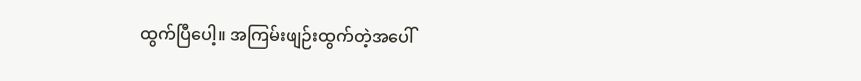ထွက်ပြီပေါ့။ အကြမ်းဖျဉ်းထွက်တဲ့အပေါ်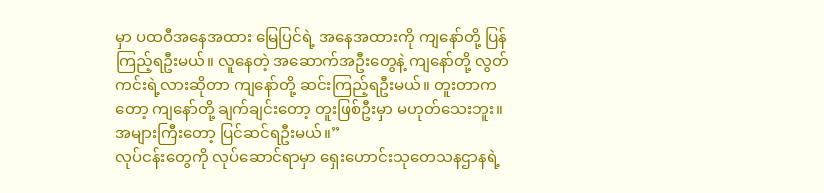မှာ ပထဝီအနေအထား မြေပြင်ရဲ့ အနေအထားကို ကျနော်တို့ ပြန်ကြည့်ရဦးမယ်။ လူနေတဲ့ အဆောက်အဦးတွေနဲ့ ကျနော်တို့ လွတ်ကင်းရဲ့လားဆိုတာ ကျနော်တို့ ဆင်းကြည့်ရဦးမယ်။ တူးတာကတော့ ကျနော်တို့ ချက်ချင်းတော့ တူးဖြစ်ဦးမှာ မဟုတ်သေးဘူး။ အများကြီးတော့ ပြင်ဆင်ရဦးမယ်။”
လုပ်ငန်းတွေကို လုပ်ဆောင်ရာမှာ ရှေးဟောင်းသုတေသနဌာနရဲ့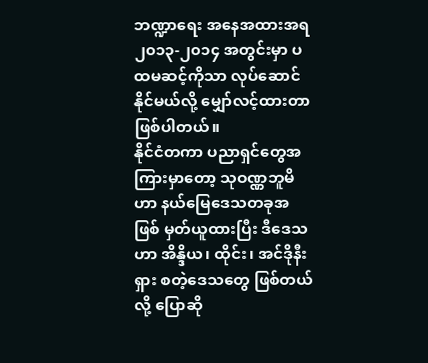ဘဏ္ဍာရေး အနေအထားအရ ၂၀၁၃-၂၀၁၄ အတွင်းမှာ ပထမဆင့်ကိုသာ လုပ်ဆောင်နိုင်မယ်လို့ မျှော်လင့်ထားတာ ဖြစ်ပါတယ်။
နိုင်ငံတကာ ပညာရှင်တွေအကြားမှာတော့ သုဝဏ္ဏဘူမိဟာ နယ်မြေဒေသတခုအဖြစ် မှတ်ယူထားပြီး ဒီဒေသဟာ အိန္ဒိယ၊ ထိုင်း၊ အင်ဒိုနီးရှား စတဲ့ဒေသတွေ ဖြစ်တယ်လို့ ပြောဆို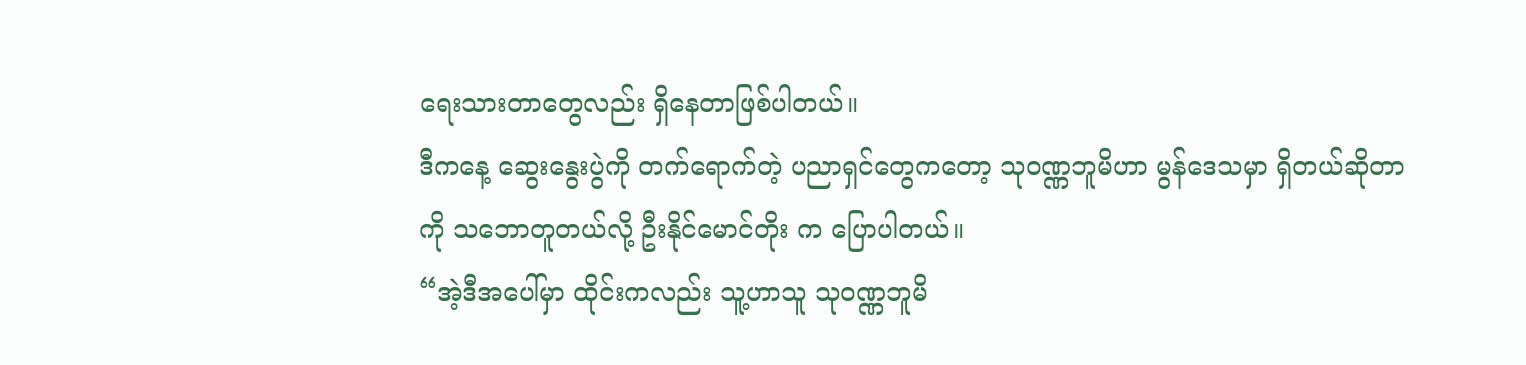ရေးသားတာတွေလည်း ရှိနေတာဖြစ်ပါတယ်။
ဒီကနေ့ ဆွေးနွေးပွဲကို တက်ရောက်တဲ့ ပညာရှင်တွေကတော့ သုဝဏ္ဏဘူမိဟာ မွန်ဒေသမှာ ရှိတယ်ဆိုတာကို သဘောတူတယ်လို့ ဦးနိုင်မောင်တိုး က ပြောပါတယ်။
“အဲ့ဒီအပေါ်မှာ ထိုင်းကလည်း သူ့ဟာသူ သုဝဏ္ဏဘူမိ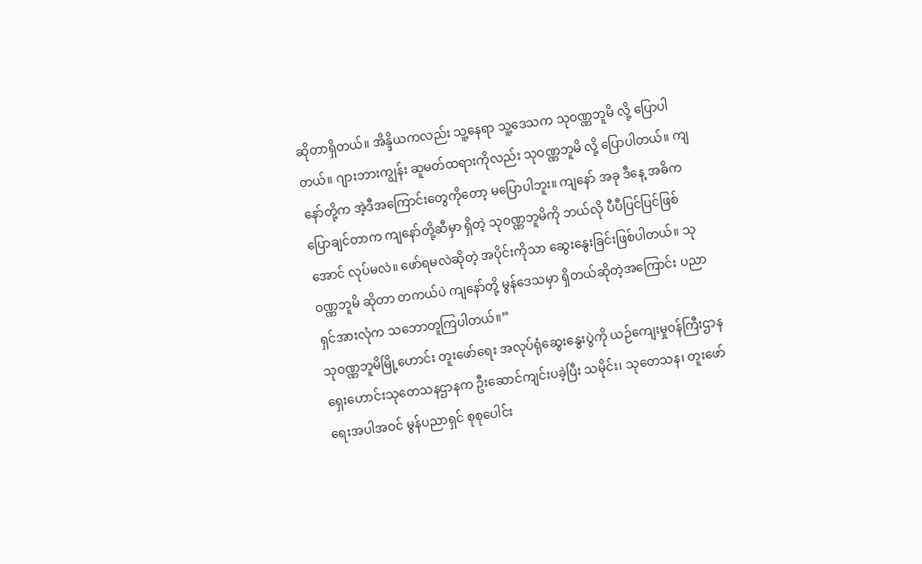ဆိုတာရှိတယ်။ အိန္ဒိယကလည်း သူ့နေရာ သူ့ဒေသက သုဝဏ္ဏဘူမိ လို့ ပြောပါတယ်။ ဂျားဘားကျွန်း ဆူမတ်ထရားကိုလည်း သုဝဏ္ဏဘူမိ လို့ ပြောပါတယ်။ ကျနော်တို့က အဲ့ဒီအကြောင်းတွေကိုတော့ မပြောပါဘူး။ ကျနော် အခု ဒီနေ့ အဓိက ပြောချင်တာက ကျနော်တို့ဆီမှာ ရှိတဲ့ သုဝဏ္ဏဘူမိကို ဘယ်လို ပီပီပြင်ပြင်ဖြစ်အောင် လုပ်မလဲ။ ဖော်ရမလဲဆိုတဲ့ အပိုင်းကိုသာ ဆွေးနွေးခြင်းဖြစ်ပါတယ်။ သုဝဏ္ဏဘူမိ ဆိုတာ တကယ်ပဲ ကျနော်တို့ မွန်ဒေသမှာ ရှိတယ်ဆိုတဲ့အကြောင်း ပညာရှင်အားလုံက သဘောတူကြပါတယ်။”
သုဝဏ္ဏဘူမိမြို့ဟောင်း တူးဖော်ရေး အလုပ်ရုံဆွေးနွေးပွဲကို ယဉ်ကျေးမှုဝန်ကြီးဌာန ရှေးဟောင်းသုတေသနဌာနက ဦးဆောင်ကျင်းပခဲ့ပြီး သမိုင်း၊ သုတေသန၊ တူးဖော်ရေးအပါအဝင် မွန်ပညာရှင် စုစုပေါင်း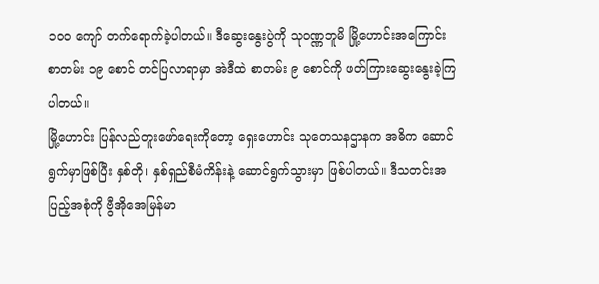၁၀၀ ကျော် တက်ရောက်ခဲ့ပါတယ်။ ဒီဆွေးနွေးပွဲကို သုဝဏ္ဏဘူမိ မြို့ဟောင်းအကြောင်း စာတမ်း ၁၉ စောင် တင်ပြလာရာမှာ အဲဒီထဲ စာတမ်း ၉ စောင်ကို ဖတ်ကြားဆွေးနွေးခဲ့ကြပါတယ်။
မြို့ဟောင်း ပြန်လည်တူးဖော်ရေးကိုတော့ ရှေးဟောင်း သုတေသနဌာနက အဓိက ဆောင်ရွက်မှာဖြစ်ပြီး နှစ်တို၊ နှစ်ရှည်စီမံကိန်းနဲ့ ဆောင်ရွက်သွားမှာ ဖြစ်ပါတယ်။ ဒီသတင်းအပြည့်အစုံကို ဗွီအိုအေမြန်မာ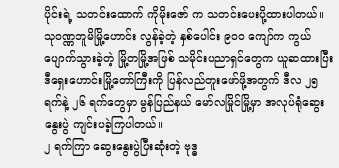ပိုင်းရဲ့ သတင်းထောက် ကိုမိုးဇော် က သတင်းပေးပို့ထားပါတယ်။
သုဝဏ္ဏဘူမိမြို့ဟောင်း လွန်ခဲ့တဲ့ နှစ်ပေါင်း ၉၀၀ ကျော်က ကွယ်ပျောက်သွားခဲ့တဲ့ မြို့တမြို့အဖြစ် သမိုင်းပညာရှင်တွေက ယူဆထားပြီး ဒီရှေးဟောင်းမြို့တော်ကြီးကို ပြန်လည်တူးဖော်ဖို့အတွက် ဒီလ ၂၅ ရက်နဲ့ ၂၆ ရက်တွေမှာ မွန်ပြည်နယ် မော်လမြိုင်မြို့မှာ အလုပ်ရုံဆွေးနွေးပွဲ ကျင်းပခဲ့ကြပါတယ်။
၂ ရက်ကြာ ဆွေးနွေးပွဲပြီးဆုံးတဲ့ ဗုဒ္ဓ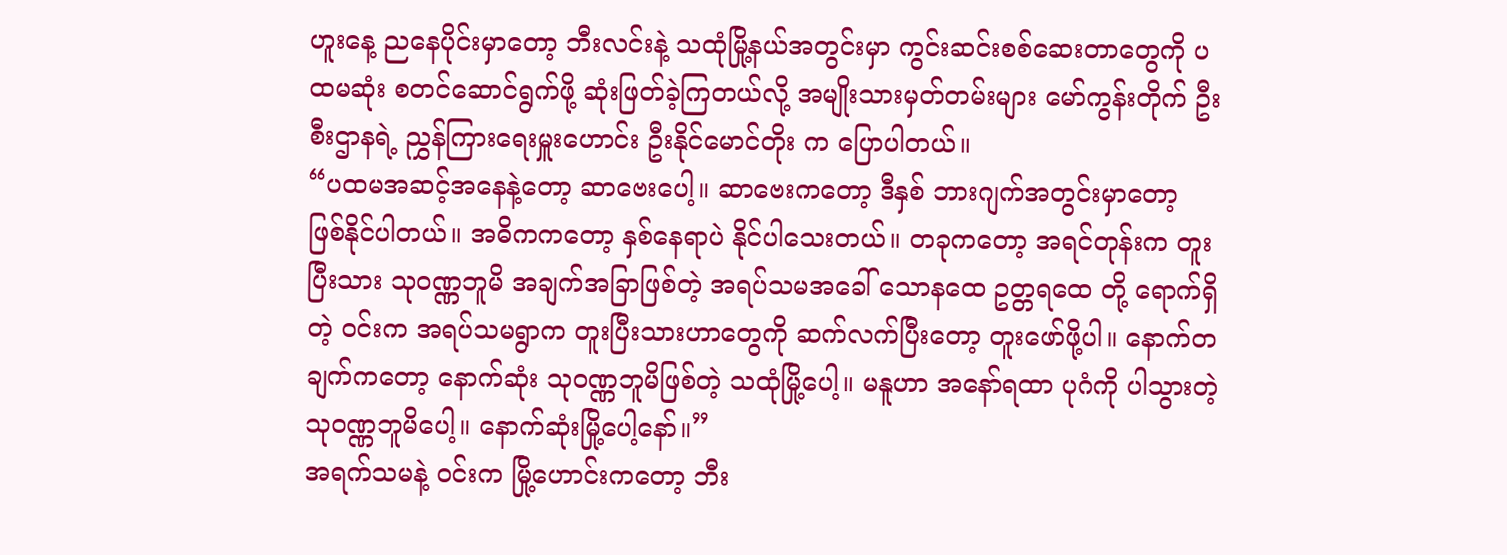ဟူးနေ့ ညနေပိုင်းမှာတော့ ဘီးလင်းနဲ့ သထုံမြို့နယ်အတွင်းမှာ ကွင်းဆင်းစစ်ဆေးတာတွေကို ပထမဆုံး စတင်ဆောင်ရွက်ဖို့ ဆုံးဖြတ်ခဲ့ကြတယ်လို့ အမျိုးသားမှတ်တမ်းများ မော်ကွန်းတိုက် ဦးစီးဌာနရဲ့ ညွှန်ကြားရေးမှူးဟောင်း ဦးနိုင်မောင်တိုး က ပြောပါတယ်။
“ပထမအဆင့်အနေနဲ့တော့ ဆာဗေးပေါ့။ ဆာဗေးကတော့ ဒီနှစ် ဘားဂျက်အတွင်းမှာတော့ ဖြစ်နိုင်ပါတယ်။ အဓိကကတော့ နှစ်နေရာပဲ နိုင်ပါသေးတယ်။ တခုကတော့ အရင်တုန်းက တူးပြီးသား သုဝဏ္ဏဘူမိ အချက်အခြာဖြစ်တဲ့ အရပ်သမအခေါ် သောနထေ ဥတ္တရထေ တို့ ရောက်ရှိတဲ့ ဝင်းက အရပ်သမရွာက တူးပြီးသားဟာတွေကို ဆက်လက်ပြီးတော့ တူးဖော်ဖို့ပါ။ နောက်တချက်ကတော့ နောက်ဆုံး သုဝဏ္ဏဘူမိဖြစ်တဲ့ သထုံမြို့ပေါ့။ မနူဟာ အနော်ရထာ ပုဂံကို ပါသွားတဲ့ သုဝဏ္ဏဘူမိပေါ့။ နောက်ဆုံးမြို့ပေါ့နော်။”
အရက်သမနဲ့ ဝင်းက မြို့ဟောင်းကတော့ ဘီး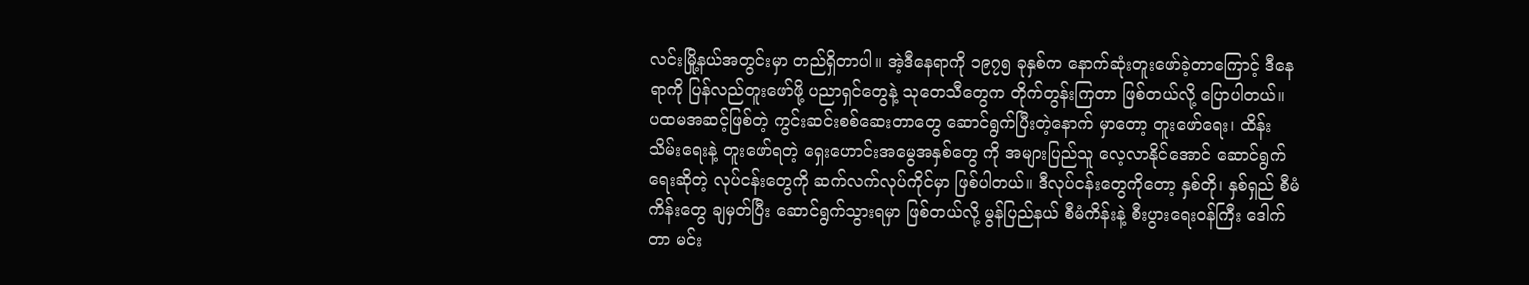လင်းမြို့နယ်အတွင်းမှာ တည်ရှိတာပါ။ အဲ့ဒီနေရာကို ၁၉၇၅ ခုနှစ်က နောက်ဆုံးတူးဖော်ခဲ့တာကြောင့် ဒီနေရာကို ပြန်လည်တူးဖော်ဖို့ ပညာရှင်တွေနဲ့ သုတေသီတွေက တိုက်တွန်းကြတာ ဖြစ်တယ်လို့ ပြောပါတယ်။
ပထမအဆင့်ဖြစ်တဲ့ ကွင်းဆင်းစစ်ဆေးတာတွေ ဆောင်ရွက်ပြီးတဲ့နောက် မှာတော့ တူးဖော်ရေး၊ ထိန်းသိမ်းရေးနဲ့ တူးဖော်ရတဲ့ ရှေးဟောင်းအမွေအနှစ်တွေ ကို အများပြည်သူ လေ့လာနိုင်အောင် ဆောင်ရွက်ရေးဆိုတဲ့ လုပ်ငန်းတွေကို ဆက်လက်လုပ်ကိုင်မှာ ဖြစ်ပါတယ်။ ဒီလုပ်ငန်းတွေကိုတော့ နှစ်တို၊ နှစ်ရှည် စီမံကိန်းတွေ ချမှတ်ပြီး ဆောင်ရွက်သွားရမှာ ဖြစ်တယ်လို့ မွန်ပြည်နယ် စီမံကိန်းနဲ့ စီးပွားရေးဝန်ကြီး ဒေါက်တာ မင်း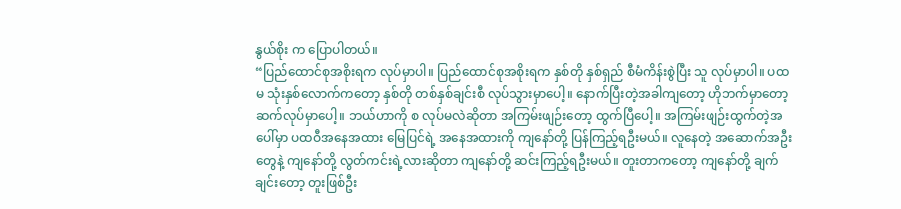နွယ်စိုး က ပြောပါတယ်။
“ပြည်ထောင်စုအစိုးရက လုပ်မှာပါ။ ပြည်ထောင်စုအစိုးရက နှစ်တို နှစ်ရှည် စီမံကိန်းစွဲပြီး သူ လုပ်မှာပါ။ ပထမ သုံးနှစ်လောက်ကတော့ နှစ်တို တစ်နှစ်ချင်းစီ လုပ်သွားမှာပေါ့။ နောက်ပြီးတဲ့အခါကျတော့ ဟိုဘက်မှာတော့ ဆက်လုပ်မှာပေါ့။ ဘယ်ဟာကို စ လုပ်မလဲဆိုတာ အကြမ်းဖျဉ်းတော့ ထွက်ပြီပေါ့။ အကြမ်းဖျဉ်းထွက်တဲ့အပေါ်မှာ ပထဝီအနေအထား မြေပြင်ရဲ့ အနေအထားကို ကျနော်တို့ ပြန်ကြည့်ရဦးမယ်။ လူနေတဲ့ အဆောက်အဦးတွေနဲ့ ကျနော်တို့ လွတ်ကင်းရဲ့လားဆိုတာ ကျနော်တို့ ဆင်းကြည့်ရဦးမယ်။ တူးတာကတော့ ကျနော်တို့ ချက်ချင်းတော့ တူးဖြစ်ဦး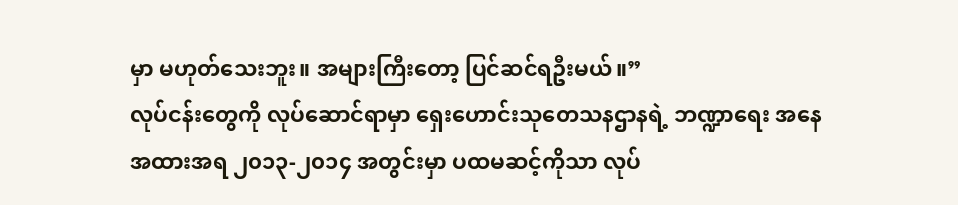မှာ မဟုတ်သေးဘူး။ အများကြီးတော့ ပြင်ဆင်ရဦးမယ်။”
လုပ်ငန်းတွေကို လုပ်ဆောင်ရာမှာ ရှေးဟောင်းသုတေသနဌာနရဲ့ ဘဏ္ဍာရေး အနေအထားအရ ၂၀၁၃-၂၀၁၄ အတွင်းမှာ ပထမဆင့်ကိုသာ လုပ်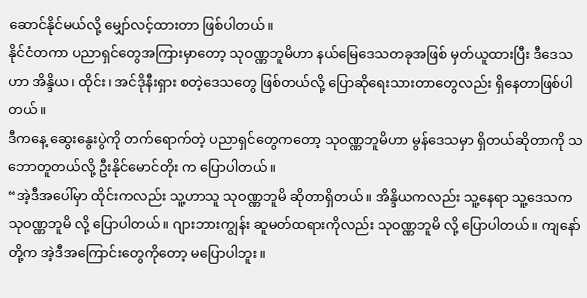ဆောင်နိုင်မယ်လို့ မျှော်လင့်ထားတာ ဖြစ်ပါတယ်။
နိုင်ငံတကာ ပညာရှင်တွေအကြားမှာတော့ သုဝဏ္ဏဘူမိဟာ နယ်မြေဒေသတခုအဖြစ် မှတ်ယူထားပြီး ဒီဒေသဟာ အိန္ဒိယ၊ ထိုင်း၊ အင်ဒိုနီးရှား စတဲ့ဒေသတွေ ဖြစ်တယ်လို့ ပြောဆိုရေးသားတာတွေလည်း ရှိနေတာဖြစ်ပါတယ်။
ဒီကနေ့ ဆွေးနွေးပွဲကို တက်ရောက်တဲ့ ပညာရှင်တွေကတော့ သုဝဏ္ဏဘူမိဟာ မွန်ဒေသမှာ ရှိတယ်ဆိုတာကို သဘောတူတယ်လို့ ဦးနိုင်မောင်တိုး က ပြောပါတယ်။
“အဲ့ဒီအပေါ်မှာ ထိုင်းကလည်း သူ့ဟာသူ သုဝဏ္ဏဘူမိ ဆိုတာရှိတယ်။ အိန္ဒိယကလည်း သူ့နေရာ သူ့ဒေသက သုဝဏ္ဏဘူမိ လို့ ပြောပါတယ်။ ဂျားဘားကျွန်း ဆူမတ်ထရားကိုလည်း သုဝဏ္ဏဘူမိ လို့ ပြောပါတယ်။ ကျနော်တို့က အဲ့ဒီအကြောင်းတွေကိုတော့ မပြောပါဘူး။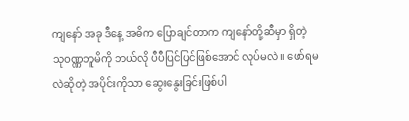ကျနော် အခု ဒီနေ့ အဓိက ပြောချင်တာက ကျနော်တို့ဆီမှာ ရှိတဲ့ သုဝဏ္ဏဘူမိကို ဘယ်လို ပီပီပြင်ပြင်ဖြစ်အောင် လုပ်မလဲ။ ဖော်ရမလဲဆိုတဲ့ အပိုင်းကိုသာ ဆွေးနွေးခြင်းဖြစ်ပါ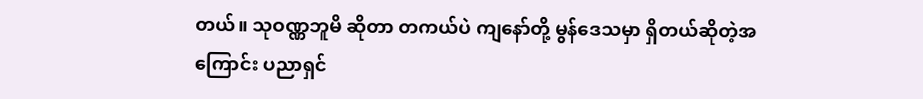တယ်။ သုဝဏ္ဏဘူမိ ဆိုတာ တကယ်ပဲ ကျနော်တို့ မွန်ဒေသမှာ ရှိတယ်ဆိုတဲ့အကြောင်း ပညာရှင်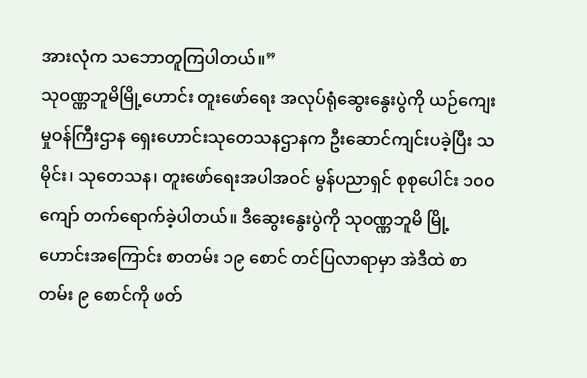အားလုံက သဘောတူကြပါတယ်။”
သုဝဏ္ဏဘူမိမြို့ဟောင်း တူးဖော်ရေး အလုပ်ရုံဆွေးနွေးပွဲကို ယဉ်ကျေးမှုဝန်ကြီးဌာန ရှေးဟောင်းသုတေသနဌာနက ဦးဆောင်ကျင်းပခဲ့ပြီး သမိုင်း၊ သုတေသန၊ တူးဖော်ရေးအပါအဝင် မွန်ပညာရှင် စုစုပေါင်း ၁၀၀ ကျော် တက်ရောက်ခဲ့ပါတယ်။ ဒီဆွေးနွေးပွဲကို သုဝဏ္ဏဘူမိ မြို့ဟောင်းအကြောင်း စာတမ်း ၁၉ စောင် တင်ပြလာရာမှာ အဲဒီထဲ စာတမ်း ၉ စောင်ကို ဖတ်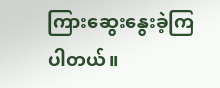ကြားဆွေးနွေးခဲ့ကြပါတယ်။